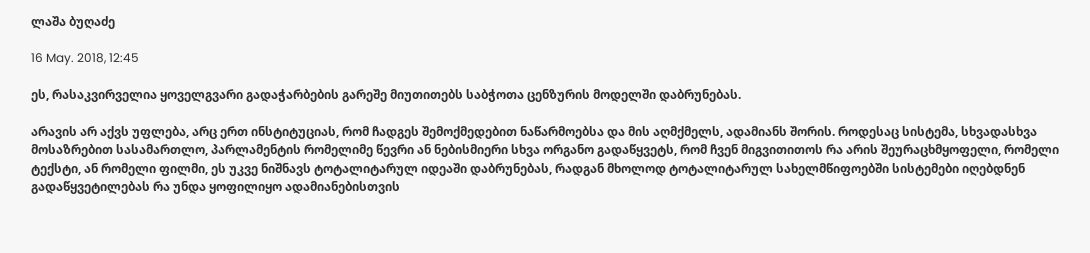ლაშა ბუღაძე

16 May. 2018, 12:45

ეს, რასაკვირველია ყოველგვარი გადაჭარბების გარეშე მიუთითებს საბჭოთა ცენზურის მოდელში დაბრუნებას.

არავის არ აქვს უფლება, არც ერთ ინსტიტუციას, რომ ჩადგეს შემოქმედებით ნაწარმოებსა და მის აღმქმელს, ადამიანს შორის. როდესაც სისტემა, სხვადასხვა მოსაზრებით სასამართლო, პარლამენტის რომელიმე წევრი ან ნებისმიერი სხვა ორგანო გადაწყვეტს, რომ ჩვენ მიგვითითოს რა არის შეურაცხმყოფელი, რომელი ტექსტი, ან რომელი ფილმი, ეს უკვე ნიშნავს ტოტალიტარულ იდეაში დაბრუნებას, რადგან მხოლოდ ტოტალიტარულ სახელმწიფოებში სისტემები იღებდნენ გადაწყვეტილებას რა უნდა ყოფილიყო ადამიანებისთვის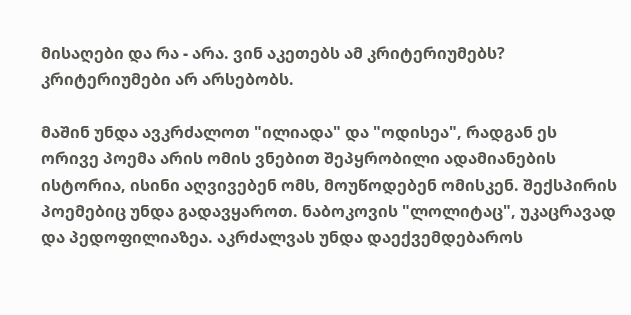მისაღები და რა - არა. ვინ აკეთებს ამ კრიტერიუმებს? კრიტერიუმები არ არსებობს.

მაშინ უნდა ავკრძალოთ "ილიადა" და "ოდისეა", რადგან ეს ორივე პოემა არის ომის ვნებით შეპყრობილი ადამიანების ისტორია, ისინი აღვივებენ ომს, მოუწოდებენ ომისკენ. შექსპირის პოემებიც უნდა გადავყაროთ. ნაბოკოვის "ლოლიტაც", უკაცრავად და პედოფილიაზეა. აკრძალვას უნდა დაექვემდებაროს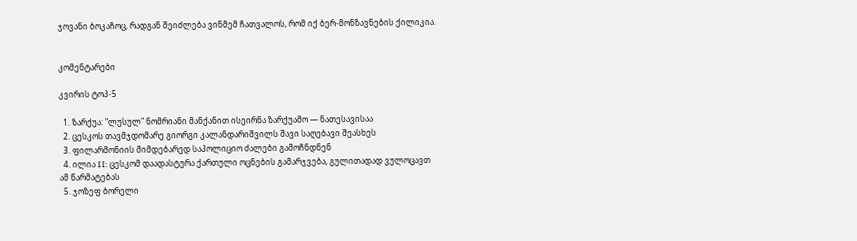ჯოვანი ბოკაჩოც, რადგან შეიძლება ვინმემ ჩათვალოს, რომ იქ ბერ-მონზავნების ქილიკია.


კომენტარები

კვირის ტოპ-5

  1. ზარქუა: "ლუსულ" ნომრიანი მანქანით ისეირნა ზარქუამო — ნათესავისაა
  2. ცესკოს თავმჯდომარე გიორგი კალანდარიშვილს შავი საღებავი შეასხეს
  3. ფილარმონიის მიმდებარედ საპოლიციო ძალები გამოჩნდნენ
  4. ილია II: ცესკომ დაადასტურა ქართული ოცნების გამარჯვება, გულითადად ვულოცავთ ამ წარმატებას
  5. ჯოზეფ ბორელი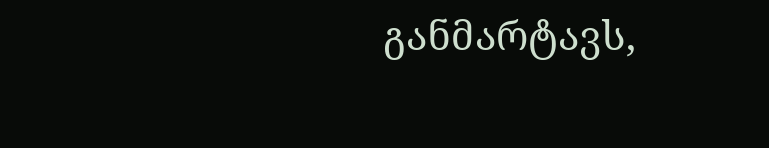განმარტავს,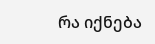რა იქნება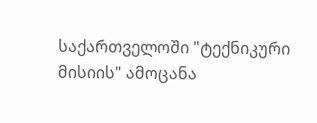საქართველოში "ტექნიკური მისიის" ამოცანა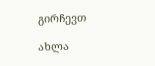გირჩევთ

ახლა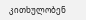კითხულობენ